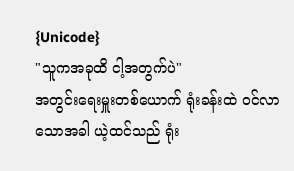{Unicode}
"သူကအခုထိ ငါ့အတွက်ပဲ"
အတွင်းရေးမှူးတစ်ယောက် ရုံးခန်းထဲ ဝင်လာသောအခါ ယဲ့ထင်သည် ရုံး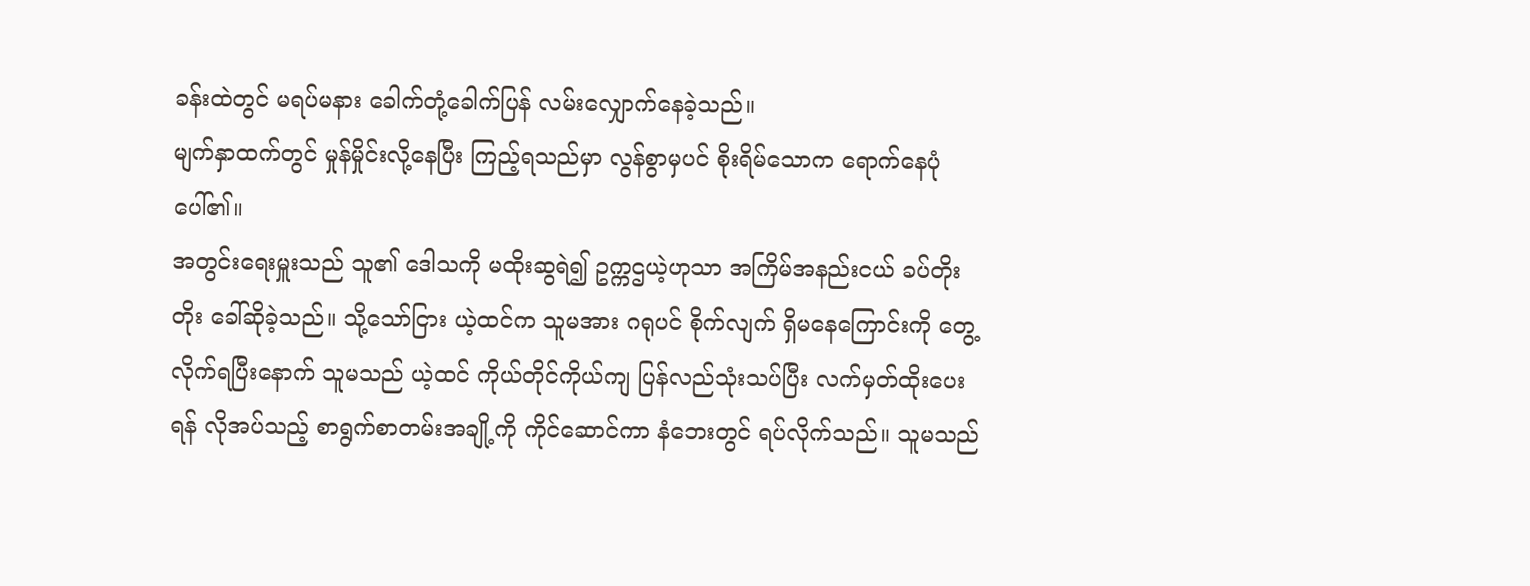ခန်းထဲတွင် မရပ်မနား ခေါက်တုံ့ခေါက်ပြန် လမ်းလျှောက်နေခဲ့သည်။
မျက်နှာထက်တွင် မှုန်မှိုင်းလို့နေပြီး ကြည့်ရသည်မှာ လွန်စွာမှပင် စိုးရိမ်သောက ရောက်နေပုံပေါ်၏။
အတွင်းရေးမှူးသည် သူ၏ ဒေါသကို မထိုးဆွရဲ၍ ဥက္ကဌယဲ့ဟုသာ အကြိမ်အနည်းငယ် ခပ်တိုးတိုး ခေါ်ဆိုခဲ့သည်။ သို့သော်ငြား ယဲ့ထင်က သူမအား ဂရုပင် စိုက်လျက် ရှိမနေကြောင်းကို တွေ့လိုက်ရပြီးနောက် သူမသည် ယဲ့ထင် ကိုယ်တိုင်ကိုယ်ကျ ပြန်လည်သုံးသပ်ပြီး လက်မှတ်ထိုးပေးရန် လိုအပ်သည့် စာရွက်စာတမ်းအချို့ကို ကိုင်ဆောင်ကာ နံဘေးတွင် ရပ်လိုက်သည်။ သူမသည်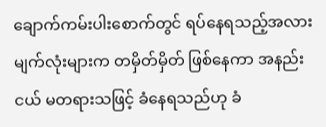ချောက်ကမ်းပါးစောက်တွင် ရပ်နေရသည့်အလား မျက်လုံးများက တမှိတ်မှိတ် ဖြစ်နေကာ အနည်းငယ် မတရားသဖြင့် ခံနေရသည်ဟု ခံ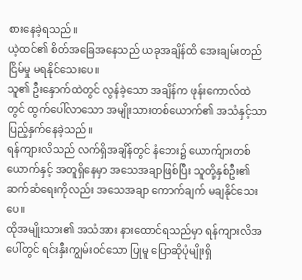စားနေခဲ့ရသည်။
ယဲ့ထင်၏ စိတ်အခြေအနေသည် ယခုအချိန်ထိ အေးချမ်းတည်ငြိမ်မှု မရနိုင်သေးပေ။
သူ၏ ဦးနှောက်ထဲတွင် လွန်ခဲ့သော အချိန်က ဖုန်းကောလ်ထဲတွင် ထွက်ပေါ်လာသော အမျိုးသားတစ်ယောက်၏ အသံနှင့်သာ ပြည့်နှက်နေခဲ့သည်။
ရန်ကျားလိသည် လက်ရှိအချိန်တွင် နံဘေး၌ ယောက်ျားတစ်ယောက်နှင့် အတူရှိနေမှာ အသေအချာဖြစ်ပြီး သူတို့နှစ်ဦး၏ ဆက်ဆံရေးကိုလည်း အသေအချာ ကောက်ချက် မချနိုင်သေးပေ။
ထိုအမျိုးသား၏ အသံအား နားထောင်ရသည်မှာ ရန်ကျားလိအပေါ်တွင် ရင်းနှီးကျွမ်းဝင်သော ပြုမူ ပြောဆိုပုံမျိုးရှိ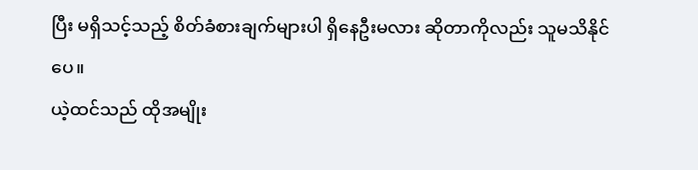ပြီး မရှိသင့်သည့် စိတ်ခံစားချက်များပါ ရှိနေဦးမလား ဆိုတာကိုလည်း သူမသိနိုင်ပေ။
ယဲ့ထင်သည် ထိုအမျိုး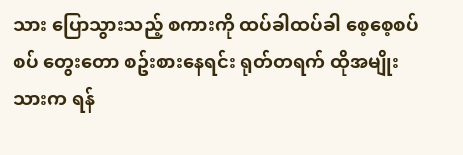သား ပြောသွားသည့် စကားကို ထပ်ခါထပ်ခါ စေ့စေ့စပ်စပ် တွေးတော စဥ်းစားနေရင်း ရုတ်တရက် ထိုအမျိုးသားက ရန်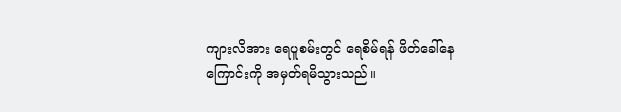ကျားလိအား ရေပူစမ်းတွင် ရေစိမ်ရန် ဖိတ်ခေါ်နေကြောင်းကို အမှတ်ရမိသွားသည်။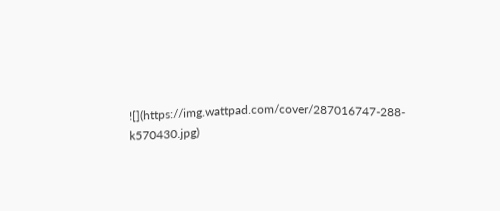![](https://img.wattpad.com/cover/287016747-288-k570430.jpg)